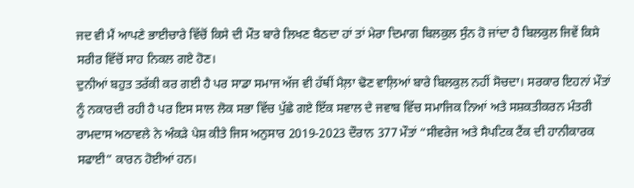ਜਦ ਵੀ ਮੈਂ ਆਪਣੇ ਭਾਈਚਾਰੇ ਵਿੱਚੋਂ ਕਿਸੇ ਦੀ ਮੌਤ ਬਾਰੇ ਲਿਖਣ ਬੈਠਦਾ ਹਾਂ ਤਾਂ ਮੇਰਾ ਦਿਮਾਗ ਬਿਲਕੁਲ ਸੁੰਨ ਹੋ ਜਾਂਦਾ ਹੈ ਬਿਲਕੁਲ ਜਿਵੇਂ ਕਿਸੇ ਸਰੀਰ ਵਿੱਚੋਂ ਸਾਹ ਨਿਕਲ ਗਏ ਹੋਣ।
ਦੁਨੀਆਂ ਬਹੁਤ ਤਰੱਕੀ ਕਰ ਗਈ ਹੈ ਪਰ ਸਾਡਾ ਸਮਾਜ ਅੱਜ ਵੀ ਹੱਥੀਂ ਮੈਲ਼ਾ ਢੋਣ ਵਾਲ਼ਿਆਂ ਬਾਰੇ ਬਿਲਕੁਲ ਨਹੀਂ ਸੋਚਦਾ। ਸਰਕਾਰ ਇਹਨਾਂ ਮੌਤਾਂ ਨੂੰ ਨਕਾਰਦੀ ਰਹੀ ਹੈ ਪਰ ਇਸ ਸਾਲ ਲੋਕ ਸਭਾ ਵਿੱਚ ਪੁੱਛੇ ਗਏ ਇੱਕ ਸਵਾਲ ਦੇ ਜਵਾਬ ਵਿੱਚ ਸਮਾਜਿਕ ਨਿਆਂ ਅਤੇ ਸਸ਼ਕਤੀਕਰਨ ਮੰਤਰੀ ਰਾਮਦਾਸ ਅਠਾਵਲੇ ਨੇ ਅੰਕੜੇ ਪੇਸ਼ ਕੀਤੇ ਜਿਸ ਅਨੁਸਾਰ 2019-2023 ਦੌਰਾਨ 377 ਮੌਤਾਂ “ਸੀਵਰੇਜ ਅਤੇ ਸੈਪਟਿਕ ਟੈਂਕ ਦੀ ਹਾਨੀਕਾਰਕ ਸਫਾਈ” ਕਾਰਨ ਹੋਈਆਂ ਹਨ।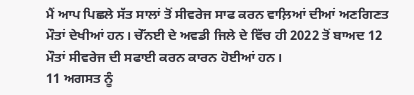ਮੈਂ ਆਪ ਪਿਛਲੇ ਸੱਤ ਸਾਲਾਂ ਤੋਂ ਸੀਵਰੇਜ ਸਾਫ ਕਰਨ ਵਾਲ਼ਿਆਂ ਦੀਆਂ ਅਣਗਿਣਤ ਮੌਤਾਂ ਦੇਖੀਆਂ ਹਨ। ਚੇੱਨਈ ਦੇ ਅਵਡੀ ਜਿਲੇ ਦੇ ਵਿੱਚ ਹੀ 2022 ਤੋਂ ਬਾਅਦ 12 ਮੌਤਾਂ ਸੀਵਰੇਜ ਦੀ ਸਫਾਈ ਕਰਨ ਕਾਰਨ ਹੋਈਆਂ ਹਨ।
11 ਅਗਸਤ ਨੂੰ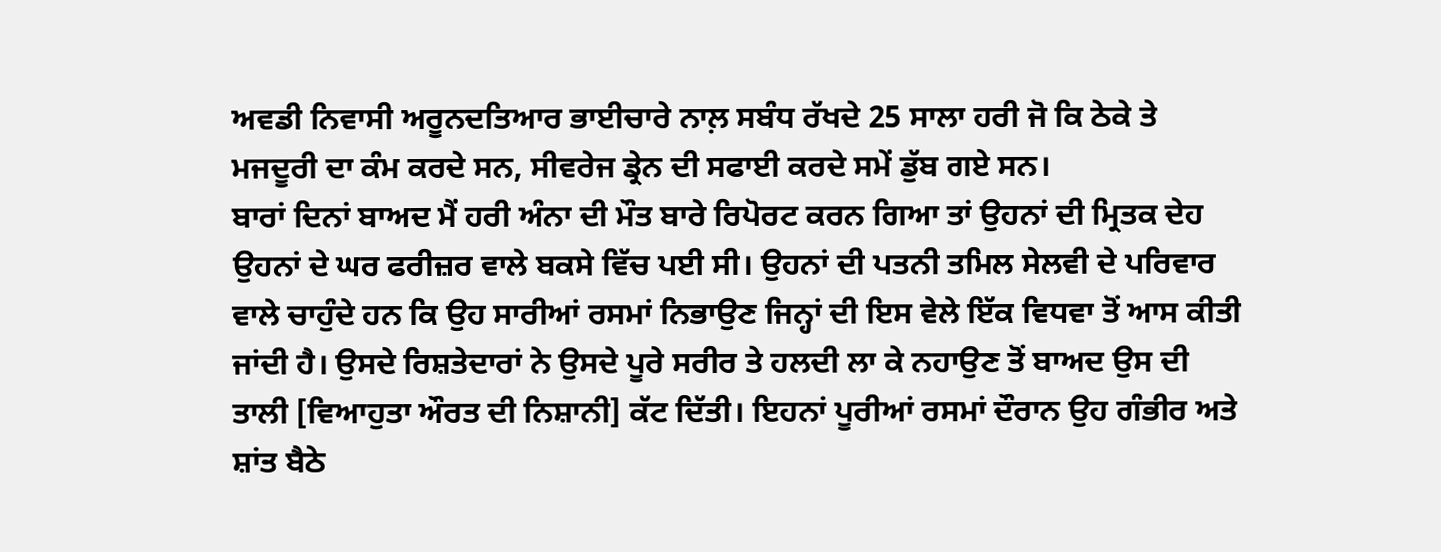ਅਵਡੀ ਨਿਵਾਸੀ ਅਰੂਨਦਤਿਆਰ ਭਾਈਚਾਰੇ ਨਾਲ਼ ਸਬੰਧ ਰੱਖਦੇ 25 ਸਾਲਾ ਹਰੀ ਜੋ ਕਿ ਠੇਕੇ ਤੇ ਮਜਦੂਰੀ ਦਾ ਕੰਮ ਕਰਦੇ ਸਨ, ਸੀਵਰੇਜ ਡ੍ਰੇਨ ਦੀ ਸਫਾਈ ਕਰਦੇ ਸਮੇਂ ਡੁੱਬ ਗਏ ਸਨ।
ਬਾਰਾਂ ਦਿਨਾਂ ਬਾਅਦ ਮੈਂ ਹਰੀ ਅੰਨਾ ਦੀ ਮੌਤ ਬਾਰੇ ਰਿਪੋਰਟ ਕਰਨ ਗਿਆ ਤਾਂ ਉਹਨਾਂ ਦੀ ਮ੍ਰਿਤਕ ਦੇਹ ਉਹਨਾਂ ਦੇ ਘਰ ਫਰੀਜ਼ਰ ਵਾਲੇ ਬਕਸੇ ਵਿੱਚ ਪਈ ਸੀ। ਉਹਨਾਂ ਦੀ ਪਤਨੀ ਤਮਿਲ ਸੇਲਵੀ ਦੇ ਪਰਿਵਾਰ ਵਾਲੇ ਚਾਹੁੰਦੇ ਹਨ ਕਿ ਉਹ ਸਾਰੀਆਂ ਰਸਮਾਂ ਨਿਭਾਉਣ ਜਿਨ੍ਹਾਂ ਦੀ ਇਸ ਵੇਲੇ ਇੱਕ ਵਿਧਵਾ ਤੋਂ ਆਸ ਕੀਤੀ ਜਾਂਦੀ ਹੈ। ਉਸਦੇ ਰਿਸ਼ਤੇਦਾਰਾਂ ਨੇ ਉਸਦੇ ਪੂਰੇ ਸਰੀਰ ਤੇ ਹਲਦੀ ਲਾ ਕੇ ਨਹਾਉਣ ਤੋਂ ਬਾਅਦ ਉਸ ਦੀ ਤਾਲੀ [ਵਿਆਹੁਤਾ ਔਰਤ ਦੀ ਨਿਸ਼ਾਨੀ] ਕੱਟ ਦਿੱਤੀ। ਇਹਨਾਂ ਪੂਰੀਆਂ ਰਸਮਾਂ ਦੌਰਾਨ ਉਹ ਗੰਭੀਰ ਅਤੇ ਸ਼ਾਂਤ ਬੈਠੇ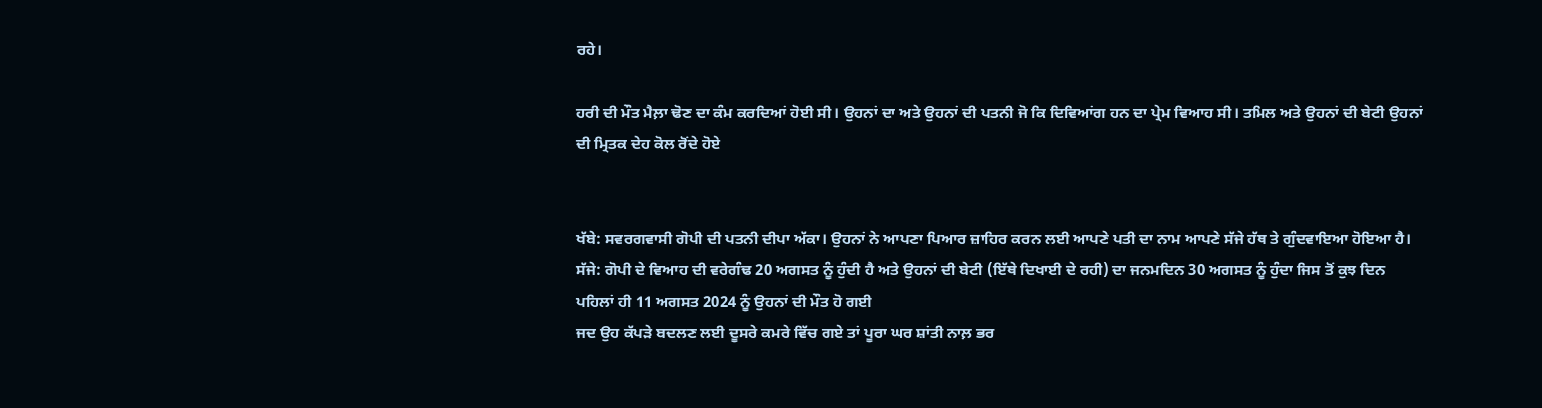ਰਹੇ।

ਹਰੀ ਦੀ ਮੌਤ ਮੈਲ਼ਾ ਢੋਣ ਦਾ ਕੰਮ ਕਰਦਿਆਂ ਹੋਈ ਸੀ। ਉਹਨਾਂ ਦਾ ਅਤੇ ਉਹਨਾਂ ਦੀ ਪਤਨੀ ਜੋ ਕਿ ਦਿਵਿਆਂਗ ਹਨ ਦਾ ਪ੍ਰੇਮ ਵਿਆਹ ਸੀ। ਤਮਿਲ ਅਤੇ ਉਹਨਾਂ ਦੀ ਬੇਟੀ ਉਹਨਾਂ ਦੀ ਮ੍ਰਿਤਕ ਦੇਹ ਕੋਲ ਰੋਂਦੇ ਹੋਏ


ਖੱਬੇ: ਸਵਰਗਵਾਸੀ ਗੋਪੀ ਦੀ ਪਤਨੀ ਦੀਪਾ ਅੱਕਾ। ਉਹਨਾਂ ਨੇ ਆਪਣਾ ਪਿਆਰ ਜ਼ਾਹਿਰ ਕਰਨ ਲਈ ਆਪਣੇ ਪਤੀ ਦਾ ਨਾਮ ਆਪਣੇ ਸੱਜੇ ਹੱਥ ਤੇ ਗੁੰਦਵਾਇਆ ਹੋਇਆ ਹੈ। ਸੱਜੇ: ਗੋਪੀ ਦੇ ਵਿਆਹ ਦੀ ਵਰੇਗੰਢ 20 ਅਗਸਤ ਨੂੰ ਹੁੰਦੀ ਹੈ ਅਤੇ ਉਹਨਾਂ ਦੀ ਬੇਟੀ (ਇੱਥੇ ਦਿਖਾਈ ਦੇ ਰਹੀ) ਦਾ ਜਨਮਦਿਨ 30 ਅਗਸਤ ਨੂੰ ਹੁੰਦਾ ਜਿਸ ਤੋਂ ਕੁਝ ਦਿਨ ਪਹਿਲਾਂ ਹੀ 11 ਅਗਸਤ 2024 ਨੂੰ ਉਹਨਾਂ ਦੀ ਮੌਤ ਹੋ ਗਈ
ਜਦ ਉਹ ਕੱਪੜੇ ਬਦਲਣ ਲਈ ਦੂਸਰੇ ਕਮਰੇ ਵਿੱਚ ਗਏ ਤਾਂ ਪੂਰਾ ਘਰ ਸ਼ਾਂਤੀ ਨਾਲ਼ ਭਰ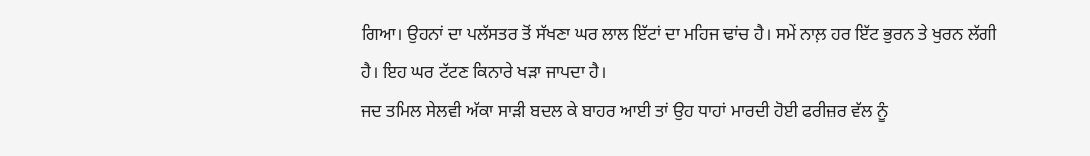ਗਿਆ। ਉਹਨਾਂ ਦਾ ਪਲੱਸਤਰ ਤੋਂ ਸੱਖਣਾ ਘਰ ਲਾਲ ਇੱਟਾਂ ਦਾ ਮਹਿਜ ਢਾਂਚ ਹੈ। ਸਮੇਂ ਨਾਲ਼ ਹਰ ਇੱਟ ਭੁਰਨ ਤੇ ਖੁਰਨ ਲੱਗੀ ਹੈ। ਇਹ ਘਰ ਟੱਟਣ ਕਿਨਾਰੇ ਖੜਾ ਜਾਪਦਾ ਹੈ।
ਜਦ ਤਮਿਲ ਸੇਲਵੀ ਅੱਕਾ ਸਾੜੀ ਬਦਲ ਕੇ ਬਾਹਰ ਆਈ ਤਾਂ ਉਹ ਧਾਹਾਂ ਮਾਰਦੀ ਹੋਈ ਫਰੀਜ਼ਰ ਵੱਲ ਨੂੰ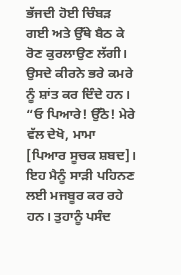ਭੱਜਦੀ ਹੋਈ ਚਿੰਬੜ ਗਈ ਅਤੇ ਉੱਥੇ ਬੈਠ ਕੇ ਰੋਣ ਕੁਰਲਾਉਣ ਲੱਗੀ। ਉਸਦੇ ਕੀਰਨੇ ਭਰੇ ਕਮਰੇ ਨੂੰ ਸ਼ਾਂਤ ਕਰ ਦਿੰਦੇ ਹਨ।
“ਓ ਪਿਆਰੇ! ਉੱਠੋ! ਮੇਰੇ ਵੱਲ ਦੇਖੋ, ਮਾਮਾ [ਪਿਆਰ ਸੂਚਕ ਸ਼ਬਦ]। ਇਹ ਮੈਨੂੰ ਸਾੜੀ ਪਹਿਨਣ ਲਈ ਮਜਬੂਰ ਕਰ ਰਹੇ ਹਨ। ਤੁਹਾਨੂੰ ਪਸੰਦ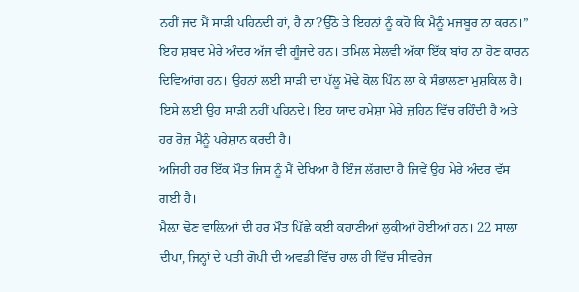ਨਹੀਂ ਜਦ ਮੈਂ ਸਾੜੀ ਪਹਿਨਦੀ ਹਾਂ, ਹੈ ਨਾ?ਉੱਠੋ ਤੇ ਇਹਨਾਂ ਨੂੰ ਕਹੋ ਕਿ ਮੈਨੂੰ ਮਜਬੂਰ ਨਾ ਕਰਨ।”
ਇਹ ਸ਼ਬਦ ਮੇਰੇ ਅੰਦਰ ਅੱਜ ਵੀ ਗੂੰਜਦੇ ਹਨ। ਤਮਿਲ ਸੇਲਵੀ ਅੱਕਾ ਇੱਕ ਬਾਂਹ ਨਾ ਹੋਣ ਕਾਰਨ ਦਿਵਿਆਂਗ ਹਨ। ਉਹਨਾਂ ਲਈ ਸਾੜੀ ਦਾ ਪੱਲੂ ਮੋਢੇ ਕੋਲ ਪਿੰਨ ਲਾ ਕੇ ਸੰਭਾਲਣਾ ਮੁਸ਼ਕਿਲ ਹੈ। ਇਸੇ ਲਈ ਉਹ ਸਾੜੀ ਨਹੀਂ ਪਹਿਨਦੇ। ਇਹ ਯਾਦ ਹਮੇਸ਼ਾ ਮੇਰੇ ਜ਼ਹਿਨ ਵਿੱਚ ਰਹਿੰਦੀ ਹੈ ਅਤੇ ਹਰ ਰੋਜ਼ ਮੈਨੂੰ ਪਰੇਸ਼ਾਨ ਕਰਦੀ ਹੈ।
ਅਜਿਹੀ ਹਰ ਇੱਕ ਮੌਤ ਜਿਸ ਨੂੰ ਮੈਂ ਦੇਖਿਆ ਹੈ ਇੰਜ ਲੱਗਦਾ ਹੈ ਜਿਵੇਂ ਉਹ ਮੇਰੇ ਅੰਦਰ ਵੱਸ ਗਈ ਹੈ।
ਮੈਲ਼ਾ ਢੋਣ ਵਾਲ਼ਿਆਂ ਦੀ ਹਰ ਮੌਤ ਪਿੱਛੇ ਕਈ ਕਹਾਣੀਆਂ ਲੁਕੀਆਂ ਹੋਈਆਂ ਹਨ। 22 ਸਾਲਾ ਦੀਪਾ, ਜਿਨ੍ਹਾਂ ਦੇ ਪਤੀ ਗੋਪੀ ਦੀ ਅਵਡੀ ਵਿੱਚ ਹਾਲ ਹੀ ਵਿੱਚ ਸੀਵਰੇਜ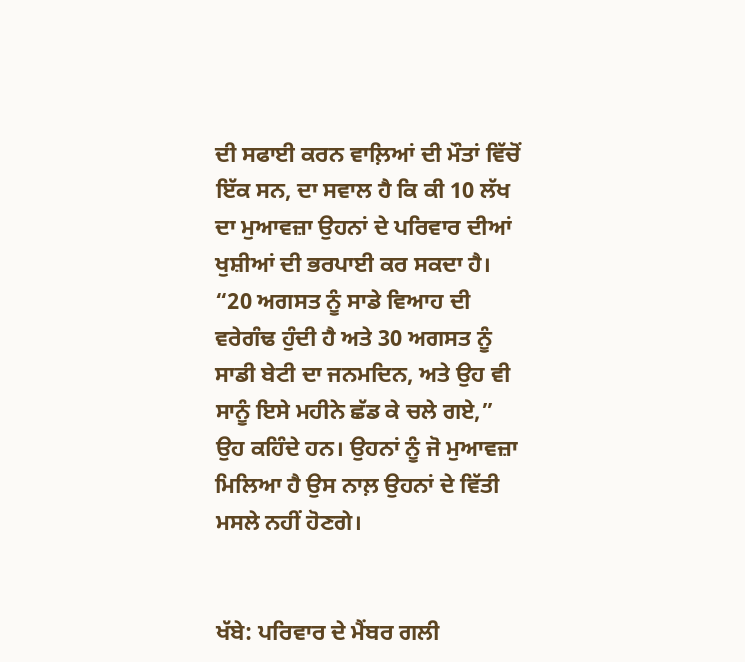ਦੀ ਸਫਾਈ ਕਰਨ ਵਾਲ਼ਿਆਂ ਦੀ ਮੌਤਾਂ ਵਿੱਚੋਂ ਇੱਕ ਸਨ, ਦਾ ਸਵਾਲ ਹੈ ਕਿ ਕੀ 10 ਲੱਖ ਦਾ ਮੁਆਵਜ਼ਾ ਉਹਨਾਂ ਦੇ ਪਰਿਵਾਰ ਦੀਆਂ ਖੁਸ਼ੀਆਂ ਦੀ ਭਰਪਾਈ ਕਰ ਸਕਦਾ ਹੈ। “20 ਅਗਸਤ ਨੂੰ ਸਾਡੇ ਵਿਆਹ ਦੀ ਵਰੇਗੰਢ ਹੁੰਦੀ ਹੈ ਅਤੇ 30 ਅਗਸਤ ਨੂੰ ਸਾਡੀ ਬੇਟੀ ਦਾ ਜਨਮਦਿਨ, ਅਤੇ ਉਹ ਵੀ ਸਾਨੂੰ ਇਸੇ ਮਹੀਨੇ ਛੱਡ ਕੇ ਚਲੇ ਗਏ,” ਉਹ ਕਹਿੰਦੇ ਹਨ। ਉਹਨਾਂ ਨੂੰ ਜੋ ਮੁਆਵਜ਼ਾ ਮਿਲਿਆ ਹੈ ਉਸ ਨਾਲ਼ ਉਹਨਾਂ ਦੇ ਵਿੱਤੀ ਮਸਲੇ ਨਹੀਂ ਹੋਣਗੇ।


ਖੱਬੇ: ਪਰਿਵਾਰ ਦੇ ਮੈਂਬਰ ਗਲੀ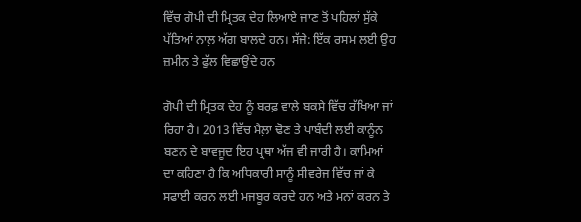ਵਿੱਚ ਗੋਪੀ ਦੀ ਮ੍ਰਿਤਕ ਦੇਹ ਲਿਆਏ ਜਾਣ ਤੋਂ ਪਹਿਲਾਂ ਸੁੱਕੇ ਪੱਤਿਆਂ ਨਾਲ਼ ਅੱਗ ਬਾਲਦੇ ਹਨ। ਸੱਜੇ: ਇੱਕ ਰਸਮ ਲਈ ਉਹ ਜ਼ਮੀਨ ਤੇ ਫੁੱਲ ਵਿਛਾਉਂਦੇ ਹਨ

ਗੋਪੀ ਦੀ ਮ੍ਰਿਤਕ ਦੇਹ ਨੂੰ ਬਰਫ਼ ਵਾਲੇ ਬਕਸੇ ਵਿੱਚ ਰੱਖਿਆ ਜਾਂ ਰਿਹਾ ਹੈ। 2013 ਵਿੱਚ ਮੈਲ਼ਾ ਢੋਣ ਤੇ ਪਾਬੰਦੀ ਲਈ ਕਾਨੂੰਨ ਬਣਨ ਦੇ ਬਾਵਜੂਦ ਇਹ ਪ੍ਰਥਾ ਅੱਜ ਵੀ ਜਾਰੀ ਹੈ। ਕਾਮਿਆਂ ਦਾ ਕਹਿਣਾ ਹੈ ਕਿ ਅਧਿਕਾਰੀ ਸਾਨੂੰ ਸੀਵਰੇਜ ਵਿੱਚ ਜਾਂ ਕੇ ਸਫਾਈ ਕਰਨ ਲਈ ਮਜਬੂਰ ਕਰਦੇ ਹਨ ਅਤੇ ਮਨਾਂ ਕਰਨ ਤੇ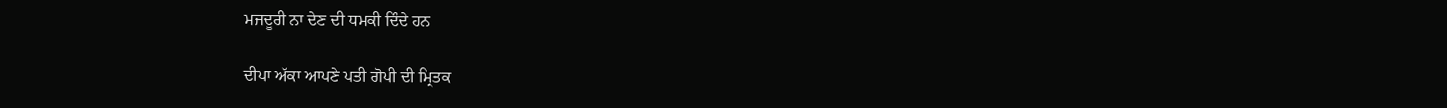ਮਜਦੂਰੀ ਨਾ ਦੇਣ ਦੀ ਧਮਕੀ ਦਿੰਦੇ ਹਨ

ਦੀਪਾ ਅੱਕਾ ਆਪਣੇ ਪਤੀ ਗੋਪੀ ਦੀ ਮ੍ਰਿਤਕ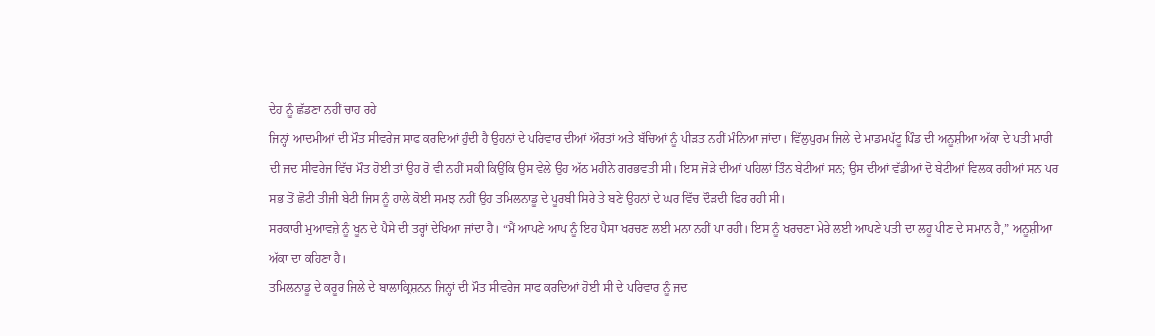ਦੇਹ ਨੂੰ ਛੱਡਣਾ ਨਹੀਂ ਚਾਹ ਰਹੇ
ਜਿਨ੍ਹਾਂ ਆਦਮੀਆਂ ਦੀ ਮੌਤ ਸੀਵਰੇਜ ਸਾਫ ਕਰਦਿਆਂ ਹੁੰਦੀ ਹੈ ਉਹਨਾਂ ਦੇ ਪਰਿਵਾਰ ਦੀਆਂ ਔਰਤਾਂ ਅਤੇ ਬੱਚਿਆਂ ਨੂੰ ਪੀੜਤ ਨਹੀਂ ਮੰਨਿਆ ਜਾਂਦਾ। ਵਿੱਲੁਪੁਰਮ ਜਿਲੇ ਦੇ ਮਾਡਮਪੱਟੂ ਪਿੰਡ ਦੀ ਅਨੂਸ਼ੀਆ ਅੱਕਾ ਦੇ ਪਤੀ ਮਾਰੀ ਦੀ ਜਦ ਸੀਵਰੇਜ ਵਿੱਚ ਮੌਤ ਹੋਈ ਤਾਂ ਉਹ ਰੋ ਵੀ ਨਹੀਂ ਸਕੀ ਕਿਉਂਕਿ ਉਸ ਵੇਲੇ ਉਹ ਅੱਠ ਮਹੀਨੇ ਗਰਭਵਤੀ ਸੀ। ਇਸ ਜੋੜੇ ਦੀਆਂ ਪਹਿਲਾਂ ਤਿੰਨ ਬੇਟੀਆਂ ਸਨ; ਉਸ ਦੀਆਂ ਵੱਡੀਆਂ ਦੋ ਬੇਟੀਆਂ ਵਿਲਕ ਰਹੀਆਂ ਸਨ ਪਰ ਸਭ ਤੋਂ ਛੋਟੀ ਤੀਜੀ ਬੇਟੀ ਜਿਸ ਨੂੰ ਹਾਲੇ ਕੋਈ ਸਮਝ ਨਹੀਂ ਉਹ ਤਮਿਲਨਾਡੂ ਦੇ ਪੂਰਬੀ ਸਿਰੇ ਤੇ ਬਣੇ ਉਹਨਾਂ ਦੇ ਘਰ ਵਿੱਚ ਦੌੜਦੀ ਫਿਰ ਰਹੀ ਸੀ।
ਸਰਕਾਰੀ ਮੁਆਵਜ਼ੇ ਨੂੰ ਖੂਨ ਦੇ ਪੈਸੇ ਦੀ ਤਰ੍ਹਾਂ ਦੇਖਿਆ ਜਾਂਦਾ ਹੈ। “ਮੈਂ ਆਪਣੇ ਆਪ ਨੂੰ ਇਹ ਪੈਸਾ ਖਰਚਣ ਲਈ ਮਨਾ ਨਹੀਂ ਪਾ ਰਹੀ। ਇਸ ਨੂੰ ਖਰਚਣਾ ਮੇਰੇ ਲਈ ਆਪਣੇ ਪਤੀ ਦਾ ਲਹੂ ਪੀਣ ਦੇ ਸਮਾਨ ਹੈ,” ਅਨੂਸ਼ੀਆ ਅੱਕਾ ਦਾ ਕਹਿਣਾ ਹੈ।
ਤਮਿਲਨਾਡੂ ਦੇ ਕਰੂਰ ਜਿਲੇ ਦੇ ਬਾਲਾਕ੍ਰਿਸ਼ਨਨ ਜਿਨ੍ਹਾਂ ਦੀ ਮੌਤ ਸੀਵਰੇਜ ਸਾਫ ਕਰਦਿਆਂ ਹੋਈ ਸੀ ਦੇ ਪਰਿਵਾਰ ਨੂੰ ਜਦ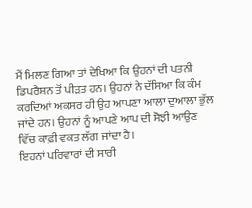ਮੈਂ ਮਿਲਣ ਗਿਆ ਤਾਂ ਦੇਖਿਆ ਕਿ ਉਹਨਾਂ ਦੀ ਪਤਨੀ ਡਿਪਰੈਸ਼ਨ ਤੋਂ ਪੀੜਤ ਹਨ। ਉਹਨਾਂ ਨੇ ਦੱਸਿਆ ਕਿ ਕੰਮ ਕਰਦਿਆਂ ਅਕਸਰ ਹੀ ਉਹ ਆਪਣਾ ਆਲਾ ਦੁਆਲਾ ਭੁੱਲ ਜਾਂਦੇ ਹਨ। ਉਹਨਾਂ ਨੂੰ ਆਪਣੇ ਆਪ ਦੀ ਸੋਝੀ ਆਉਣ ਵਿੱਚ ਕਾਫ਼ੀ ਵਕਤ ਲੱਗ ਜਾਂਦਾ ਹੈ।
ਇਹਨਾਂ ਪਰਿਵਾਰਾਂ ਦੀ ਸਾਰੀ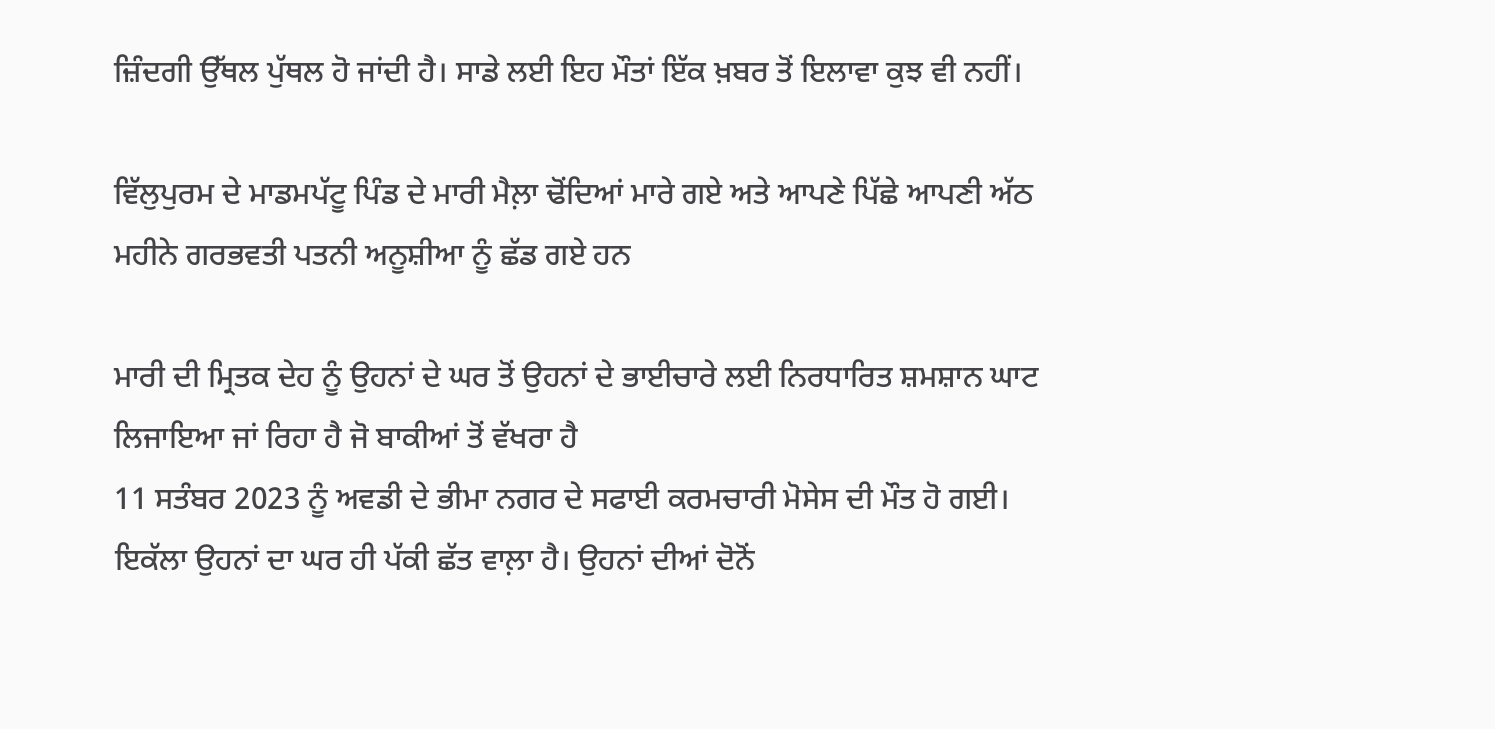ਜ਼ਿੰਦਗੀ ਉੱਥਲ ਪੁੱਥਲ ਹੋ ਜਾਂਦੀ ਹੈ। ਸਾਡੇ ਲਈ ਇਹ ਮੌਤਾਂ ਇੱਕ ਖ਼ਬਰ ਤੋਂ ਇਲਾਵਾ ਕੁਝ ਵੀ ਨਹੀਂ।

ਵਿੱਲੁਪੁਰਮ ਦੇ ਮਾਡਮਪੱਟੂ ਪਿੰਡ ਦੇ ਮਾਰੀ ਮੈਲ਼ਾ ਢੋਂਦਿਆਂ ਮਾਰੇ ਗਏ ਅਤੇ ਆਪਣੇ ਪਿੱਛੇ ਆਪਣੀ ਅੱਠ ਮਹੀਨੇ ਗਰਭਵਤੀ ਪਤਨੀ ਅਨੂਸ਼ੀਆ ਨੂੰ ਛੱਡ ਗਏ ਹਨ

ਮਾਰੀ ਦੀ ਮ੍ਰਿਤਕ ਦੇਹ ਨੂੰ ਉਹਨਾਂ ਦੇ ਘਰ ਤੋਂ ਉਹਨਾਂ ਦੇ ਭਾਈਚਾਰੇ ਲਈ ਨਿਰਧਾਰਿਤ ਸ਼ਮਸ਼ਾਨ ਘਾਟ ਲਿਜਾਇਆ ਜਾਂ ਰਿਹਾ ਹੈ ਜੋ ਬਾਕੀਆਂ ਤੋਂ ਵੱਖਰਾ ਹੈ
11 ਸਤੰਬਰ 2023 ਨੂੰ ਅਵਡੀ ਦੇ ਭੀਮਾ ਨਗਰ ਦੇ ਸਫਾਈ ਕਰਮਚਾਰੀ ਮੋਸੇਸ ਦੀ ਮੌਤ ਹੋ ਗਈ। ਇਕੱਲਾ ਉਹਨਾਂ ਦਾ ਘਰ ਹੀ ਪੱਕੀ ਛੱਤ ਵਾਲ਼ਾ ਹੈ। ਉਹਨਾਂ ਦੀਆਂ ਦੋਨੋਂ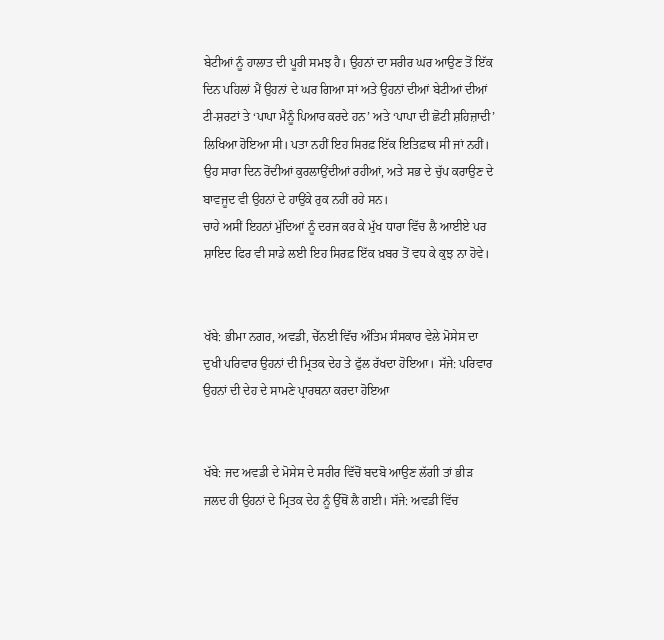ਬੇਟੀਆਂ ਨੂੰ ਹਾਲਾਤ ਦੀ ਪੂਰੀ ਸਮਝ ਹੈ। ਉਹਨਾਂ ਦਾ ਸਰੀਰ ਘਰ ਆਉਣ ਤੋਂ ਇੱਕ ਦਿਨ ਪਹਿਲਾਂ ਮੈਂ ਉਹਨਾਂ ਦੇ ਘਰ ਗਿਆ ਸਾਂ ਅਤੇ ਉਹਨਾਂ ਦੀਆਂ ਬੇਟੀਆਂ ਦੀਆਂ ਟੀ-ਸ਼ਰਟਾਂ ਤੇ ‘ਪਾਪਾ ਮੈਨੂੰ ਪਿਆਰ ਕਰਦੇ ਹਨ’ ਅਤੇ ‘ਪਾਪਾ ਦੀ ਛੋਟੀ ਸ਼ਹਿਜ਼ਾਦੀ’ ਲਿਖਿਆ ਹੋਇਆ ਸੀ। ਪਤਾ ਨਹੀਂ ਇਹ ਸਿਰਫ਼ ਇੱਕ ਇਤਿਫ਼ਾਕ ਸੀ ਜਾਂ ਨਹੀਂ।
ਉਹ ਸਾਰਾ ਦਿਨ ਰੋਂਦੀਆਂ ਕੁਰਲਾਉਂਦੀਆਂ ਰਹੀਆਂ, ਅਤੇ ਸਭ ਦੇ ਚੁੱਪ ਕਰਾਉਣ ਦੇ ਬਾਵਜੂਦ ਵੀ ਉਹਨਾਂ ਦੇ ਹਾਉਂਕੇ ਰੁਕ ਨਹੀਂ ਰਹੇ ਸਨ।
ਚਾਹੇ ਅਸੀਂ ਇਹਨਾਂ ਮੁੱਦਿਆਂ ਨੂੰ ਦਰਜ ਕਰ ਕੇ ਮੁੱਖ ਧਾਰਾ ਵਿੱਚ ਲੈ ਆਈਏ ਪਰ ਸ਼ਾਇਦ ਫਿਰ ਵੀ ਸਾਡੇ ਲਈ ਇਹ ਸਿਰਫ਼ ਇੱਕ ਖ਼ਬਰ ਤੋਂ ਵਧ ਕੇ ਕੁਝ ਨਾ ਹੋਵੇ।


ਖੱਬੇ: ਭੀਮਾ ਨਗਰ, ਅਵਡੀ, ਚੇੱਨਈ ਵਿੱਚ ਅੰਤਿਮ ਸੰਸਕਾਰ ਵੇਲੇ ਮੋਸੇਸ ਦਾ ਦੁਖੀ ਪਰਿਵਾਰ ਉਹਨਾਂ ਦੀ ਮ੍ਰਿਤਕ ਦੇਹ ਤੇ ਫੁੱਲ ਰੱਖਦਾ ਹੋਇਆ। ਸੱਜੇ: ਪਰਿਵਾਰ ਉਹਨਾਂ ਦੀ ਦੇਹ ਦੇ ਸਾਮਣੇ ਪ੍ਰਾਰਥਨਾ ਕਰਦਾ ਹੋਇਆ


ਖੱਬੇ: ਜਦ ਅਵਡੀ ਦੇ ਮੋਸੇਸ ਦੇ ਸਰੀਰ ਵਿੱਚੋਂ ਬਦਬੋ ਆਉਣ ਲੱਗੀ ਤਾਂ ਭੀੜ ਜਲਦ ਹੀ ਉਹਨਾਂ ਦੇ ਮ੍ਰਿਤਕ ਦੇਹ ਨੂੰ ਉੱਥੋਂ ਲੈ ਗਈ। ਸੱਜੇ: ਅਵਡੀ ਵਿੱਚ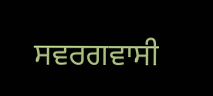ਸਵਰਗਵਾਸੀ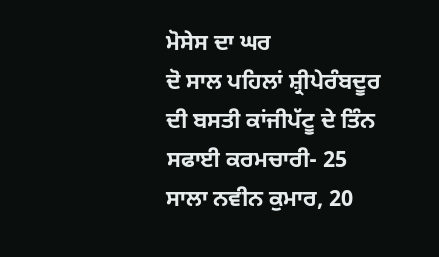ਮੋਸੇਸ ਦਾ ਘਰ
ਦੋ ਸਾਲ ਪਹਿਲਾਂ ਸ਼੍ਰੀਪੇਰੰਬਦੂਰ ਦੀ ਬਸਤੀ ਕਾਂਜੀਪੱਟੂ ਦੇ ਤਿੰਨ ਸਫਾਈ ਕਰਮਚਾਰੀ- 25 ਸਾਲਾ ਨਵੀਨ ਕੁਮਾਰ, 20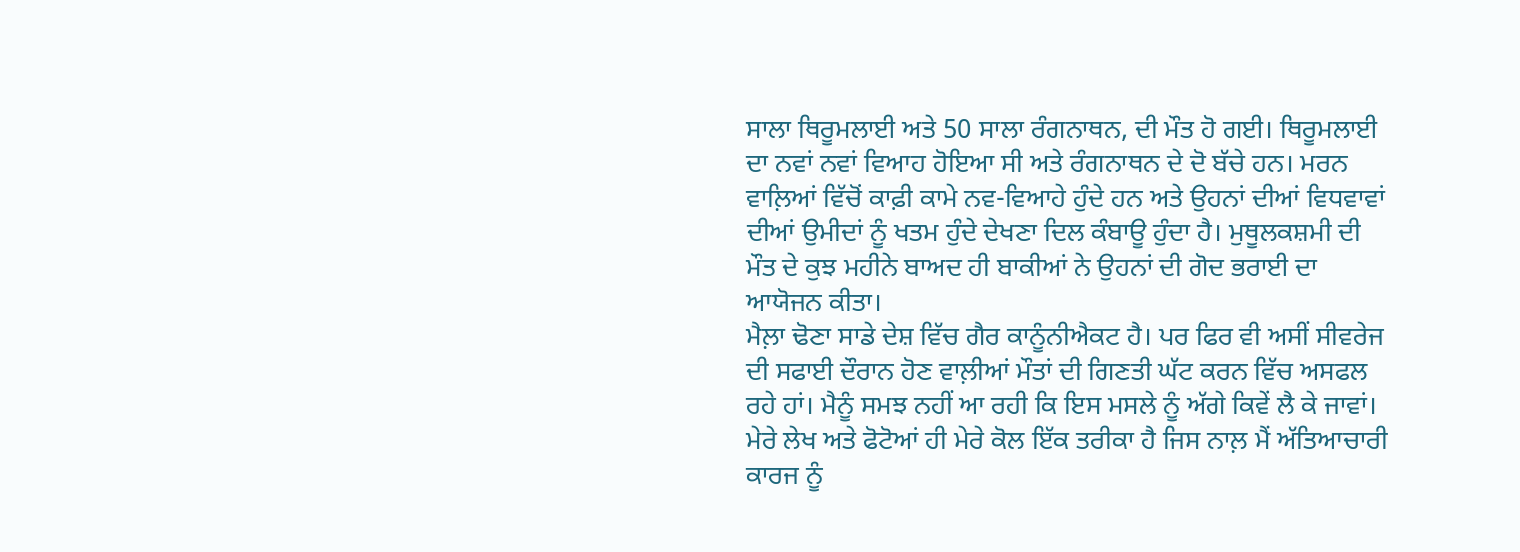ਸਾਲਾ ਥਿਰੂਮਲਾਈ ਅਤੇ 50 ਸਾਲਾ ਰੰਗਨਾਥਨ, ਦੀ ਮੌਤ ਹੋ ਗਈ। ਥਿਰੂਮਲਾਈ ਦਾ ਨਵਾਂ ਨਵਾਂ ਵਿਆਹ ਹੋਇਆ ਸੀ ਅਤੇ ਰੰਗਨਾਥਨ ਦੇ ਦੋ ਬੱਚੇ ਹਨ। ਮਰਨ ਵਾਲ਼ਿਆਂ ਵਿੱਚੋਂ ਕਾਫ਼ੀ ਕਾਮੇ ਨਵ-ਵਿਆਹੇ ਹੁੰਦੇ ਹਨ ਅਤੇ ਉਹਨਾਂ ਦੀਆਂ ਵਿਧਵਾਵਾਂ ਦੀਆਂ ਉਮੀਦਾਂ ਨੂੰ ਖਤਮ ਹੁੰਦੇ ਦੇਖਣਾ ਦਿਲ ਕੰਬਾਊ ਹੁੰਦਾ ਹੈ। ਮੁਥੂਲਕਸ਼ਮੀ ਦੀ ਮੌਤ ਦੇ ਕੁਝ ਮਹੀਨੇ ਬਾਅਦ ਹੀ ਬਾਕੀਆਂ ਨੇ ਉਹਨਾਂ ਦੀ ਗੋਦ ਭਰਾਈ ਦਾ ਆਯੋਜਨ ਕੀਤਾ।
ਮੈਲ਼ਾ ਢੋਣਾ ਸਾਡੇ ਦੇਸ਼ ਵਿੱਚ ਗੈਰ ਕਾਨੂੰਨੀਐਕਟ ਹੈ। ਪਰ ਫਿਰ ਵੀ ਅਸੀਂ ਸੀਵਰੇਜ ਦੀ ਸਫਾਈ ਦੌਰਾਨ ਹੋਣ ਵਾਲ਼ੀਆਂ ਮੌਤਾਂ ਦੀ ਗਿਣਤੀ ਘੱਟ ਕਰਨ ਵਿੱਚ ਅਸਫਲ ਰਹੇ ਹਾਂ। ਮੈਨੂੰ ਸਮਝ ਨਹੀਂ ਆ ਰਹੀ ਕਿ ਇਸ ਮਸਲੇ ਨੂੰ ਅੱਗੇ ਕਿਵੇਂ ਲੈ ਕੇ ਜਾਵਾਂ। ਮੇਰੇ ਲੇਖ ਅਤੇ ਫੋਟੋਆਂ ਹੀ ਮੇਰੇ ਕੋਲ ਇੱਕ ਤਰੀਕਾ ਹੈ ਜਿਸ ਨਾਲ਼ ਮੈਂ ਅੱਤਿਆਚਾਰੀ ਕਾਰਜ ਨੂੰ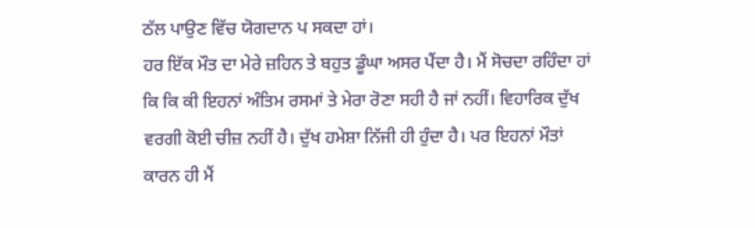ਠੱਲ ਪਾਉਣ ਵਿੱਚ ਯੋਗਦਾਨ ਪ ਸਕਦਾ ਹਾਂ।
ਹਰ ਇੱਕ ਮੌਤ ਦਾ ਮੇਰੇ ਜ਼ਹਿਨ ਤੇ ਬਹੁਤ ਡੂੰਘਾ ਅਸਰ ਪੈਂਦਾ ਹੈ। ਮੈਂ ਸੋਚਦਾ ਰਹਿੰਦਾ ਹਾਂ ਕਿ ਕਿ ਕੀ ਇਹਨਾਂ ਅੰਤਿਮ ਰਸਮਾਂ ਤੇ ਮੇਰਾ ਰੋਣਾ ਸਹੀ ਹੈ ਜਾਂ ਨਹੀਂ। ਵਿਹਾਰਿਕ ਦੁੱਖ ਵਰਗੀ ਕੋਈ ਚੀਜ਼ ਨਹੀਂ ਹੈ। ਦੁੱਖ ਹਮੇਸ਼ਾ ਨਿੱਜੀ ਹੀ ਹੁੰਦਾ ਹੈ। ਪਰ ਇਹਨਾਂ ਮੌਤਾਂ ਕਾਰਨ ਹੀ ਮੈਂ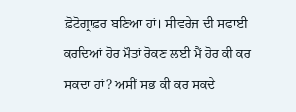ਫ਼ੋਟੋਗ੍ਰਾਫ਼ਰ ਬਣਿਆ ਹਾਂ। ਸੀਵਰੇਜ ਦੀ ਸਫਾਈ ਕਰਦਿਆਂ ਹੋਰ ਮੌਤਾਂ ਰੋਕਣ ਲਈ ਮੈਂ ਹੋਰ ਕੀ ਕਰ ਸਕਦਾ ਹਾਂ? ਅਸੀਂ ਸਭ ਕੀ ਕਰ ਸਕਦੇ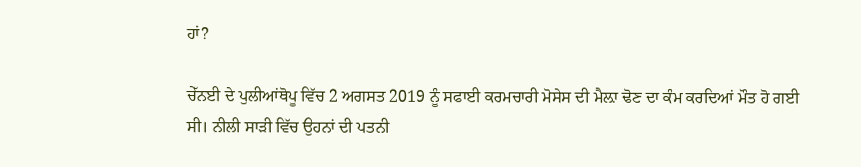ਹਾਂ?

ਚੇੱਨਈ ਦੇ ਪੁਲੀਆਂਥੋਪੂ ਵਿੱਚ 2 ਅਗਸਤ 2019 ਨੂੰ ਸਫਾਈ ਕਰਮਚਾਰੀ ਮੋਸੇਸ ਦੀ ਮੈਲ਼ਾ ਢੋਣ ਦਾ ਕੰਮ ਕਰਦਿਆਂ ਮੌਤ ਹੋ ਗਈ ਸੀ। ਨੀਲੀ ਸਾੜੀ ਵਿੱਚ ਉਹਨਾਂ ਦੀ ਪਤਨੀ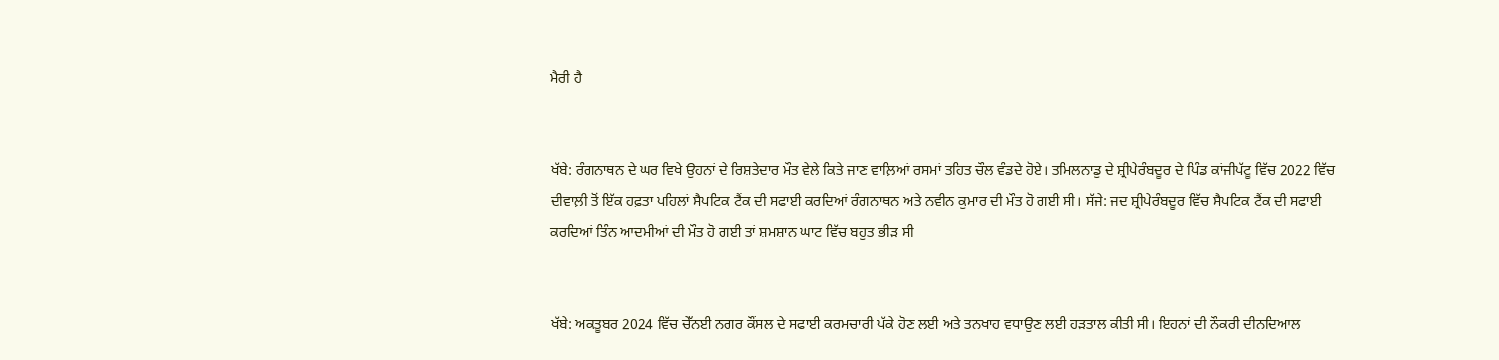ਮੈਰੀ ਹੈ


ਖੱਬੇ: ਰੰਗਨਾਥਨ ਦੇ ਘਰ ਵਿਖੇ ਉਹਨਾਂ ਦੇ ਰਿਸ਼ਤੇਦਾਰ ਮੌਤ ਵੇਲੇ ਕਿਤੇ ਜਾਣ ਵਾਲ਼ਿਆਂ ਰਸਮਾਂ ਤਹਿਤ ਚੌਲ ਵੰਡਦੇ ਹੋਏ। ਤਮਿਲਨਾਡੁ ਦੇ ਸ਼੍ਰੀਪੇਰੰਬਦੂਰ ਦੇ ਪਿੰਡ ਕਾਂਜੀਪੱਟੂ ਵਿੱਚ 2022 ਵਿੱਚ ਦੀਵਾਲ਼ੀ ਤੋਂ ਇੱਕ ਹਫ਼ਤਾ ਪਹਿਲਾਂ ਸੈਪਟਿਕ ਟੈਂਕ ਦੀ ਸਫਾਈ ਕਰਦਿਆਂ ਰੰਗਨਾਥਨ ਅਤੇ ਨਵੀਨ ਕੁਮਾਰ ਦੀ ਮੌਤ ਹੋ ਗਈ ਸੀ। ਸੱਜੇ: ਜਦ ਸ਼੍ਰੀਪੇਰੰਬਦੂਰ ਵਿੱਚ ਸੈਪਟਿਕ ਟੈਂਕ ਦੀ ਸਫਾਈ ਕਰਦਿਆਂ ਤਿੰਨ ਆਦਮੀਆਂ ਦੀ ਮੌਤ ਹੋ ਗਈ ਤਾਂ ਸ਼ਮਸ਼ਾਨ ਘਾਟ ਵਿੱਚ ਬਹੁਤ ਭੀੜ ਸੀ


ਖੱਬੇ: ਅਕਤੂਬਰ 2024 ਵਿੱਚ ਚੇੱਨਈ ਨਗਰ ਕੌਂਸਲ ਦੇ ਸਫਾਈ ਕਰਮਚਾਰੀ ਪੱਕੇ ਹੋਣ ਲਈ ਅਤੇ ਤਨਖਾਹ ਵਧਾਉਣ ਲਈ ਹੜਤਾਲ ਕੀਤੀ ਸੀ। ਇਹਨਾਂ ਦੀ ਨੌਕਰੀ ਦੀਨਦਿਆਲ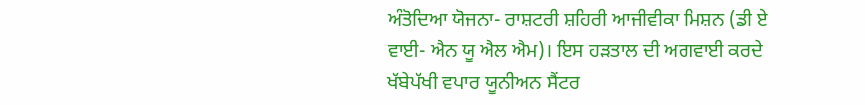ਅੰਤੋਦਿਆ ਯੋਜਨਾ- ਰਾਸ਼ਟਰੀ ਸ਼ਹਿਰੀ ਆਜੀਵੀਕਾ ਮਿਸ਼ਨ (ਡੀ ਏ ਵਾਈ- ਐਨ ਯੂ ਐਲ ਐਮ)। ਇਸ ਹੜਤਾਲ ਦੀ ਅਗਵਾਈ ਕਰਦੇ ਖੱਬੇਪੱਖੀ ਵਪਾਰ ਯੂਨੀਅਨ ਸੈਂਟਰ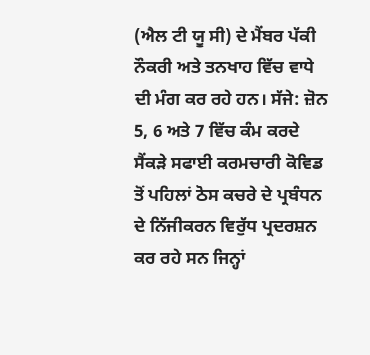(ਐਲ ਟੀ ਯੂ ਸੀ) ਦੇ ਮੈਂਬਰ ਪੱਕੀ ਨੌਕਰੀ ਅਤੇ ਤਨਖਾਹ ਵਿੱਚ ਵਾਧੇ ਦੀ ਮੰਗ ਕਰ ਰਹੇ ਹਨ। ਸੱਜੇ: ਜ਼ੋਨ 5, 6 ਅਤੇ 7 ਵਿੱਚ ਕੰਮ ਕਰਦੇ ਸੈਂਕੜੇ ਸਫਾਈ ਕਰਮਚਾਰੀ ਕੋਵਿਡ ਤੋਂ ਪਹਿਲਾਂ ਠੋਸ ਕਚਰੇ ਦੇ ਪ੍ਰਬੰਧਨ ਦੇ ਨਿੱਜੀਕਰਨ ਵਿਰੁੱਧ ਪ੍ਰਦਰਸ਼ਨ ਕਰ ਰਹੇ ਸਨ ਜਿਨ੍ਹਾਂ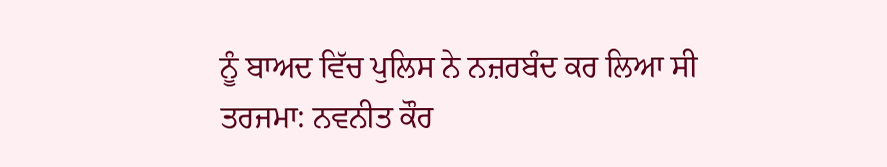ਨੂੰ ਬਾਅਦ ਵਿੱਚ ਪੁਲਿਸ ਨੇ ਨਜ਼ਰਬੰਦ ਕਰ ਲਿਆ ਸੀ
ਤਰਜਮਾ: ਨਵਨੀਤ ਕੌਰ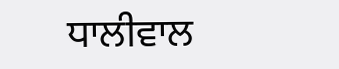ਧਾਲੀਵਾਲ